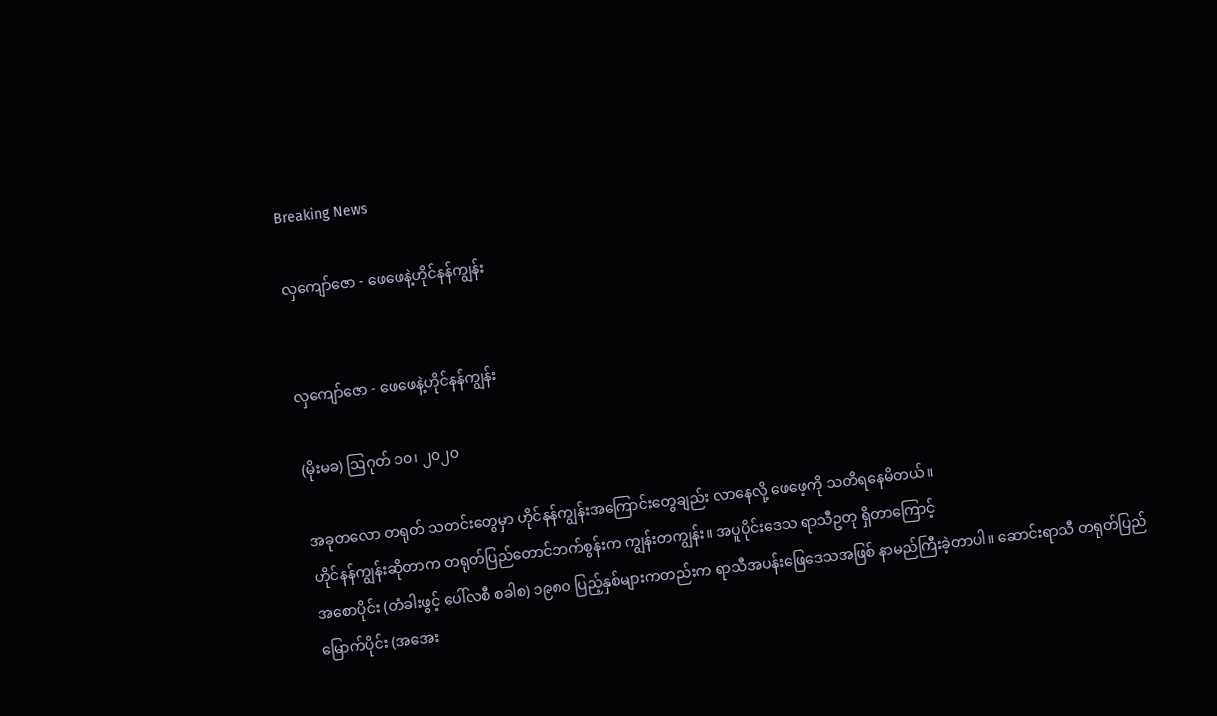Breaking News

လှကျော်ဇော - ဖေဖေနဲ့ဟိုင်နန်ကျွန်း


လှကျော်ဇော - ဖေဖေနဲ့ဟိုင်နန်ကျွန်း

(မိုးမခ) ဩဂုတ် ၁၀၊ ၂၀၂၀

အခုတလော တရုတ် သတင်းတွေမှာ ဟိုင်နန်ကျွန်းအကြောင်းတွေချည်း လာနေလို့ ဖေဖေ့ကို သတိရနေမိတယ်။
ဟိုင်နန်ကျွန်းဆိုတာက တရုတ်ပြည်တောင်ဘက်စွန်းက ကျွန်းတကျွန်း။ အပူပိုင်းဒေသ ရာသီဥတု ရှိတာကြောင့်
အစောပိုင်း (တံခါးဖွင့် ပေါ်လစီ စခါစ) ၁၉၈၀ ပြည့်နှစ်များကတည်းက ရာသီအပန်းဖြေဒေသအဖြစ် နာမည်ကြီးခဲ့တာပါ။ ဆောင်းရာသီ တရုတ်ပြည်မြောက်ပိုင်း (အအေး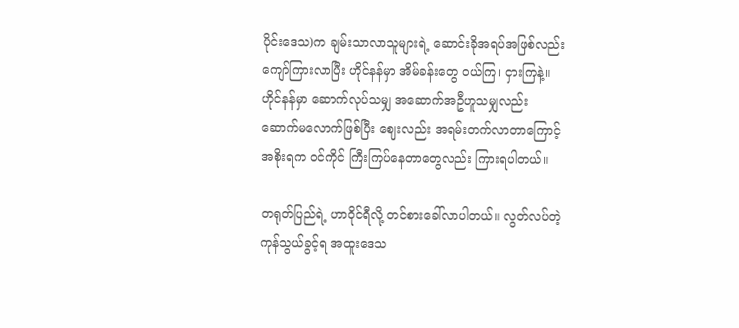ပိုင်းဒေသ)က ချမ်းသာလာသူများရဲ့ ဆောင်းခိုအရပ်အဖြစ်လည်း ကျော်ကြားလာပြီး ဟိုင်နန်မှာ အိမ်ခန်းတွေ ဝယ်ကြ၊ ငှားကြနဲ့။ ဟိုင်နန်မှာ ဆောက်လုပ်သမျှ အဆောက်အဦဟူသမျှလည်း ဆောက်မလောက်ဖြစ်ပြီး ဈေးလည်း အရမ်းတက်လာတာကြောင့် အစိုးရက ဝင်ကိုင် ကြီးကြပ်နေတာတွေလည်း ကြားရပါတယ်။

တရုတ်ပြည်ရဲ့ ဟာဝိုင်ရီလို့ တင်စားခေါ်လာပါတယ်။ လွတ်လပ်တဲ့ ကုန်သွယ်ခွင့်ရ အထူးဒေသ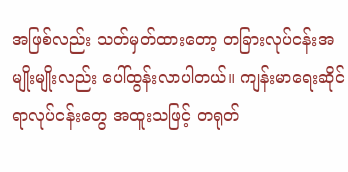အဖြစ်လည်း သတ်မှတ်ထားတော့ တခြားလုပ်ငန်းအမျိုးမျိုးလည်း ပေါ်ထွန်းလာပါတယ်။ ကျန်းမာရေးဆိုင်ရာလုပ်ငန်းတွေ အထူးသဖြင့် တရုတ်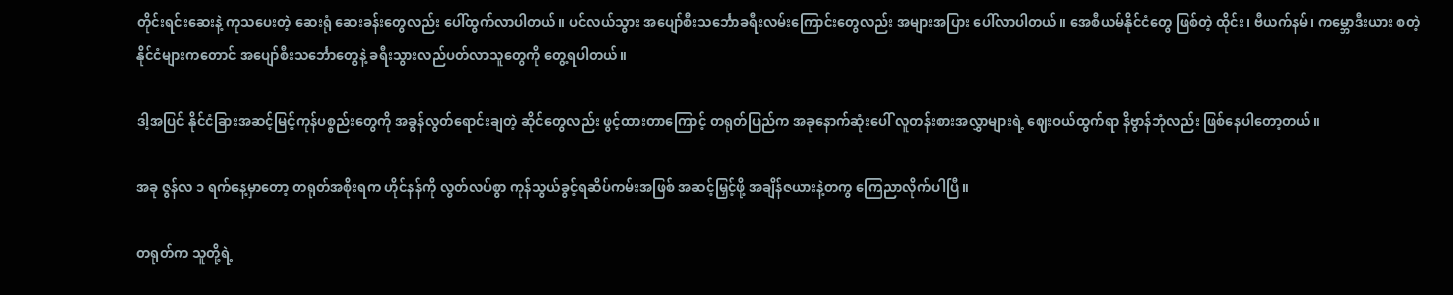တိုင်းရင်းဆေးနဲ့ ကုသပေးတဲ့ ဆေးရုံ ဆေးခန်းတွေလည်း ပေါ်ထွက်လာပါတယ်။ ပင်လယ်သွား အပျော်စီးသင်္ဘောခရီးလမ်းကြောင်းတွေလည်း အများအပြား ပေါ်လာပါတယ်။ အေစီယမ်နိုင်ငံတွေ ဖြစ်တဲ့ ထိုင်း၊ ဗီယက်နမ်၊ ကမ္ဘောဒီးယား စတဲ့နိုင်ငံများကတောင် အပျော်စီးသင်္ဘောတွေနဲ့ ခရီးသွားလည်ပတ်လာသူတွေကို တွေ့ရပါတယ်။

ဒါ့အပြင် နိုင်ငံခြားအဆင့်မြင့်ကုန်ပစ္စည်းတွေကို အခွန်လွတ်ရောင်းချတဲ့ ဆိုင်တွေလည်း ဖွင့်ထားတာကြောင့် တရုတ်ပြည်က အခုနောက်ဆုံးပေါ် လူတန်းစားအလွှာများရဲ့ ဈေးဝယ်ထွက်ရာ နိဗွာန်ဘုံလည်း ဖြစ်နေပါတော့တယ်။

အခု ဇွန်လ ၁ ရက်နေ့မှာတော့ တရုတ်အစိုးရက ဟိုင်နန်ကို လွတ်လပ်စွာ ကုန်သွယ်ခွင့်ရဆိပ်ကမ်းအဖြစ် အဆင့်မြှင့်ဖို့ အချိန်ဇယားနဲ့တကွ ကြေညာလိုက်ပါပြီ။

တရုတ်က သူတို့ရဲ့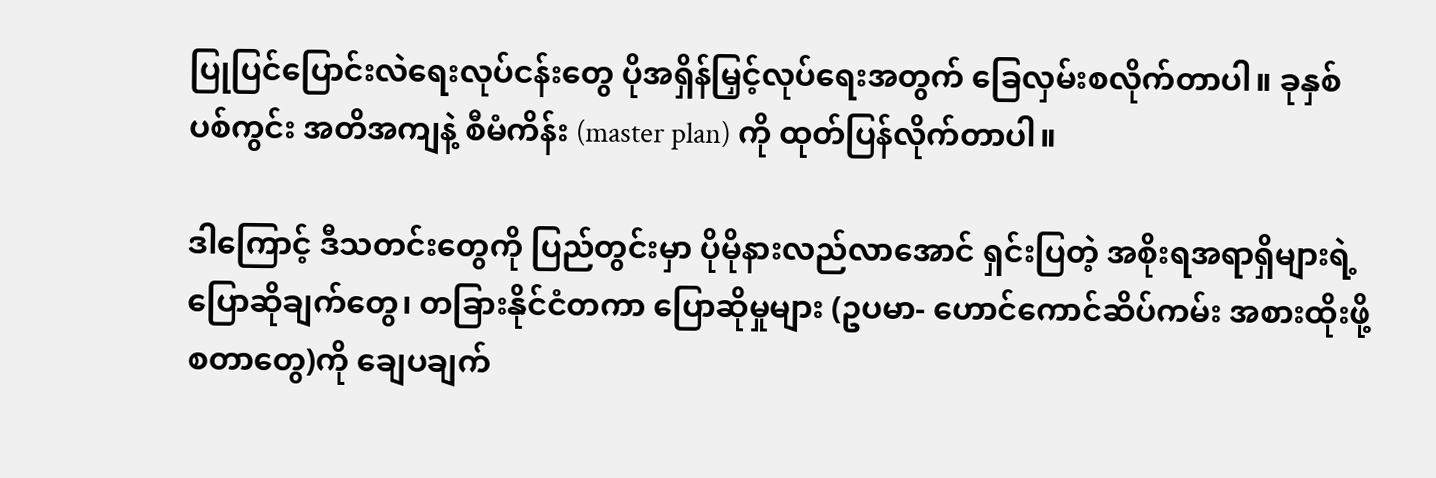ပြုပြင်ပြောင်းလဲရေးလုပ်ငန်းတွေ ပိုအရှိန်မြှင့်လုပ်ရေးအတွက် ခြေလှမ်းစလိုက်တာပါ။ ခုနှစ် ပစ်ကွင်း အတိအကျနဲ့ စီမံကိန်း (master plan) ကို ထုတ်ပြန်လိုက်တာပါ။

ဒါကြောင့် ဒီသတင်းတွေကို ပြည်တွင်းမှာ ပိုမိုနားလည်လာအောင် ရှင်းပြတဲ့ အစိုးရအရာရှိများရဲ့ ပြောဆိုချက်တွေ၊ တခြားနိုင်ငံတကာ ပြောဆိုမှုများ (ဥပမာ- ဟောင်ကောင်ဆိပ်ကမ်း အစားထိုးဖို့ စတာတွေ)ကို ချေပချက်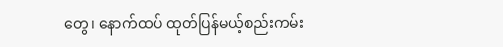တွေ၊ နောက်ထပ် ထုတ်ပြန်မယ့်စည်းကမ်း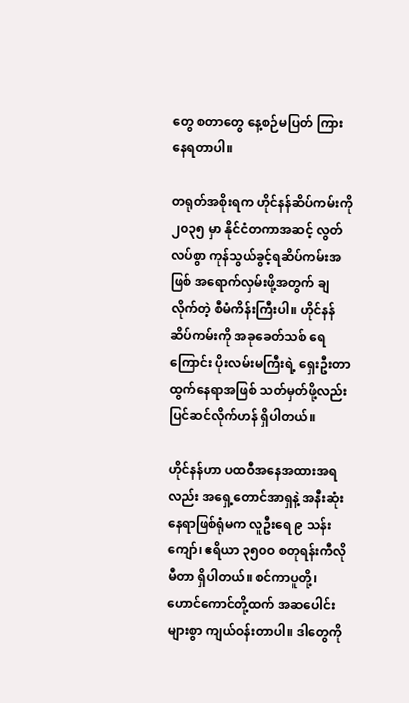တွေ စတာတွေ နေ့စဉ်မပြတ် ကြားနေရတာပါ။

တရုတ်အစိုးရက ဟိုင်နန်ဆိပ်ကမ်းကို ၂၀၃၅ မှာ နိုင်ငံတကာအဆင့် လွတ်လပ်စွာ ကုန်သွယ်ခွင့်ရဆိပ်ကမ်းအဖြစ် အရောက်လှမ်းဖို့အတွက် ချလိုက်တဲ့ စီမံကိန်းကြီးပါ။ ဟိုင်နန်ဆိပ်ကမ်းကို အခုခေတ်သစ် ရေကြောင်း ပိုးလမ်းမကြီးရဲ့ ရှေးဦးတာထွက်နေရာအဖြစ် သတ်မှတ်ဖို့လည်း ပြင်ဆင်လိုက်ဟန် ရှိပါတယ်။

ဟိုင်နန်ဟာ ပထဝီအနေအထားအရလည်း အရှေ့တောင်အာရှနဲ့ အနီးဆုံးနေရာဖြစ်ရုံမက လူဦးရေ ၉ သန်းကျော်၊ ဧရိယာ ၃၅၀ဝ စတုရန်းကီလိုမီတာ ရှိပါတယ်။ စင်ကာပူတို့၊ ဟောင်ကောင်တို့ထက် အဆပေါင်းများစွာ ကျယ်ဝန်းတာပါ။ ဒါတွေကို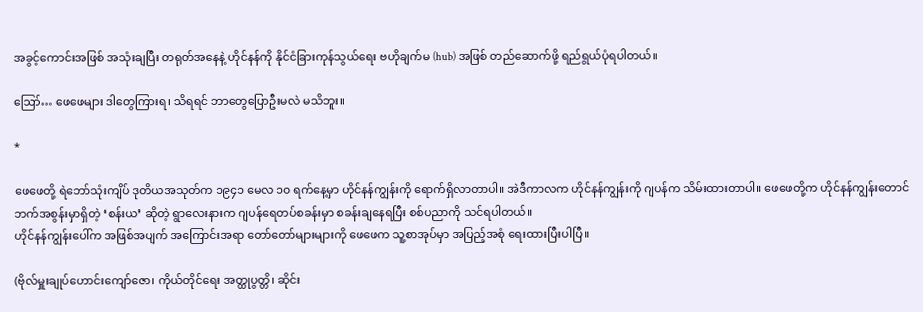အခွင့်ကောင်းအဖြစ် အသုံးချပြီး တရုတ်အနေနဲ့ ဟိုင်နန်ကို နိုင်ငံခြားကုန်သွယ်ရေး ဗဟိုချက်မ (hub) အဖြစ် တည်ဆောက်ဖို့ ရည်ရွယ်ပုံရပါတယ်။

ဪ… ဖေဖေများ ဒါတွေကြားရ၊ သိရရင် ဘာတွေပြောဦးမလဲ မသိဘူး။

*

ဖေဖေတို့ ရဲဘော်သုံးကျိပ် ဒုတိယအသုတ်က ၁၉၄၁ မေလ ၁၀ ရက်နေ့မှာ ဟိုင်နန်ကျွန်းကို ရောက်ရှိလာတာပါ။ အဲဒီကာလက ဟိုင်နန်ကျွန်းကို ဂျပန်က သိမ်းထားတာပါ။ ဖေဖေတို့က ဟိုင်နန်ကျွန်းတောင်ဘက်အစွန်းမှာရှိတဲ့ ‘စန်းယ’ ဆိုတဲ့ ရွာလေးနားက ဂျပန်ရေတပ်စခန်းမှာ စခန်းချနေရပြီး စစ်ပညာကို သင်ရပါတယ်။
ဟိုင်နန်ကျွန်းပေါ်က အဖြစ်အပျက် အကြောင်းအရာ တော်တော်များများကို ဖေဖေက သူ့စာအုပ်မှာ အပြည့်အစုံ ရေးထားပြီးပါပြီ။

(ဗိုလ်မှူးချုပ်ဟောင်းကျော်ဇော၊ ကိုယ်တိုင်ရေး အတ္ထုပွတ္တိ၊ ဆိုင်း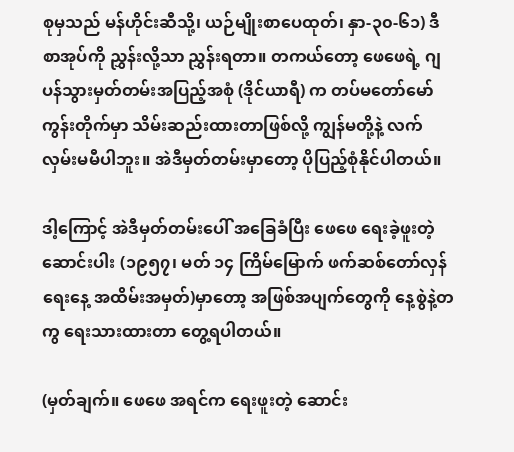စုမှသည် မန်ဟိုင်းဆီသို့၊ ယဉ်မျိုးစာပေထုတ်၊ နှာ-၃၀-၆၁) ဒီစာအုပ်ကို ညွှန်းလို့သာ ညွှန်းရတာ။ တကယ်တော့ ဖေဖေရဲ့ ဂျပန်သွားမှတ်တမ်းအပြည့်အစုံ (ဒိုင်ယာရီ) က တပ်မတော်မော်ကွန်းတိုက်မှာ သိမ်းဆည်းထားတာဖြစ်လို့ ကျွန်မတို့နဲ့ လက်လှမ်းမမီပါဘူး။ အဲဒီမှတ်တမ်းမှာတော့ ပိုပြည့်စုံနိုင်ပါတယ်။

ဒါ့ကြောင့် အဲဒီမှတ်တမ်းပေါ် အခြေခံပြီး ဖေဖေ ရေးခဲ့ဖူးတဲ့ ဆောင်းပါး (၁၉၅၇၊ မတ် ၁၄ ကြိမ်မြောက် ဖက်ဆစ်တော်လှန်ရေးနေ့ အထိမ်းအမှတ်)မှာတော့ အဖြစ်အပျက်တွေကို နေ့စွဲနဲ့တကွ ရေးသားထားတာ တွေ့ရပါတယ်။

(မှတ်ချက်။ ဖေဖေ အရင်က ရေးဖူးတဲ့ ဆောင်း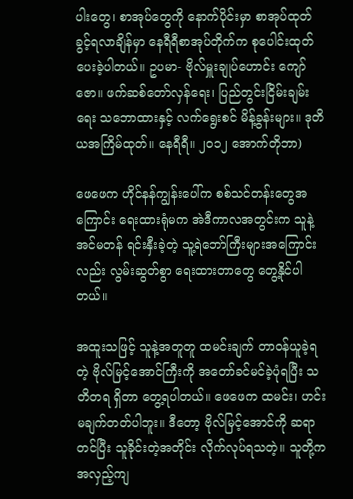ပါးတွေ၊ စာအုပ်တွေကို နောက်ပိုင်းမှာ စာအုပ်ထုတ်ခွင့်ရလာချိန်မှာ နေရီရီစာအုပ်တိုက်က စုပေါင်းထုတ်ပေးခဲ့ပါတယ်။ ဥပမာ- ဗိုလ်မှူးချုပ်ဟောင်း ကျော်ဇော။ ဖက်ဆစ်တော်လှန်ရေး၊ ပြည်တွင်းငြိမ်းချမ်းရေး သဘောထားနှင့် လက်ရွေးစင် မိန့်ခွန်းများ။ ဒုတိယအကြိမ်ထုတ်။ နေရီရီ။ ၂၀၁၂ အောက်တိုဘာ)

ဖေဖေက ဟိုင်နန်ကျွန်းပေါ်က စစ်သင်တန်းတွေအကြောင်း ရေးထားရုံမက အဲဒီကာလအတွင်းက သူနဲ့ အင်မတန် ရင်းနှီးခဲ့တဲ့ သူ့ရဲဘော်ကြီးများအကြောင်းလည်း လွမ်းဆွတ်စွာ ရေးထားတာတွေ တွေ့နိုင်ပါတယ်။

အထူးသဖြင့် သူနဲ့အတူတူ ထမင်းချက် တာဝန်ယူခဲ့ရတဲ့ ဗိုလ်မြင့်အောင်ကြီးကို အတော်ခင်မင်ခဲ့ပုံရပြီး သတိတရ ရှိတာ တွေ့ရပါတယ်။ ဖေဖေက ထမင်း၊ ဟင်း မချက်တတ်ပါဘူး။ ဒီတော့ ဗိုလ်မြင့်အောင်ကို ဆရာတင်ပြီး သူခိုင်းတဲ့အတိုင်း လိုက်လုပ်ရသတဲ့။ သူတို့က အလှည့်ကျ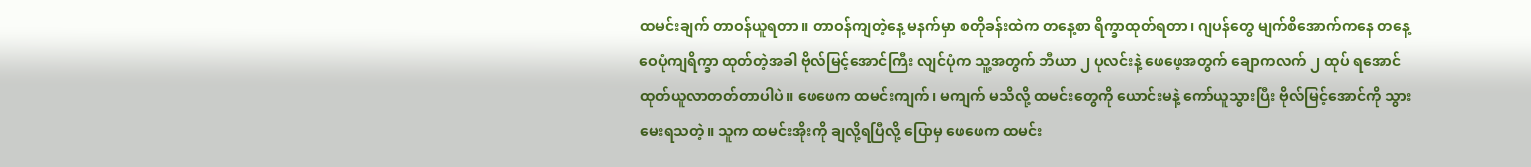ထမင်းချက် တာဝန်ယူရတာ။ တာဝန်ကျတဲ့နေ့ မနက်မှာ စတိုခန်းထဲက တနေ့စာ ရိက္ခာထုတ်ရတာ၊ ဂျပန်တွေ မျက်စိအောက်ကနေ တနေ့ ဝေပုံကျရိက္ခာ ထုတ်တဲ့အခါ ဗိုလ်မြင့်အောင်ကြီး လျင်ပုံက သူ့အတွက် ဘီယာ ၂ ပုလင်းနဲ့ ဖေဖေ့အတွက် ချောကလက် ၂ ထုပ် ရအောင် ထုတ်ယူလာတတ်တာပါပဲ။ ဖေဖေက ထမင်းကျက်၊ မကျက် မသိလို့ ထမင်းတွေကို ယောင်းမနဲ့ ကော်ယူသွားပြီး ဗိုလ်မြင့်အောင်ကို သွားမေးရသတဲ့။ သူက ထမင်းအိုးကို ချလို့ရပြီလို့ ပြောမှ ဖေဖေက ထမင်း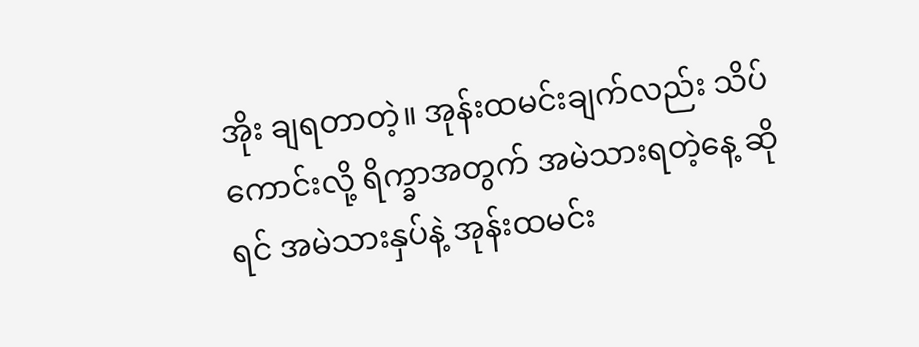အိုး ချရတာတဲ့။ အုန်းထမင်းချက်လည်း သိပ်ကောင်းလို့ ရိက္ခာအတွက် အမဲသားရတဲ့နေ့ ဆိုရင် အမဲသားနှပ်နဲ့ အုန်းထမင်း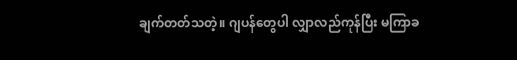ချက်တတ်သတဲ့။ ဂျပန်တွေပါ လျှာလည်ကုန်ပြီး မကြာခ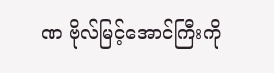ဏ ဗိုလ်မြင့်အောင်ကြီးကို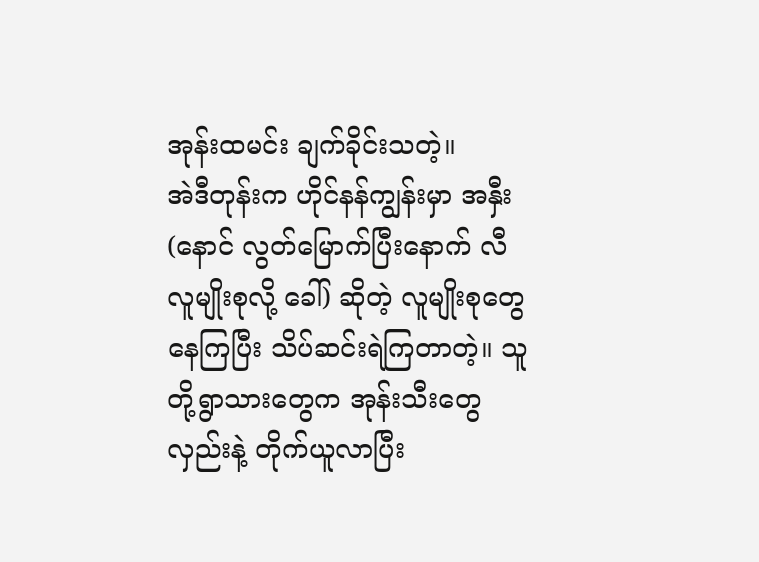အုန်းထမင်း ချက်ခိုင်းသတဲ့။
အဲဒီတုန်းက ဟိုင်နန်ကျွန်းမှာ အနှီး (နောင် လွတ်မြောက်ပြီးနောက် လီလူမျိုးစုလို့ ခေါ်) ဆိုတဲ့ လူမျိုးစုတွေ နေကြပြီး သိပ်ဆင်းရဲကြတာတဲ့။ သူတို့ရွာသားတွေက အုန်းသီးတွေ လှည်းနဲ့ တိုက်ယူလာပြီး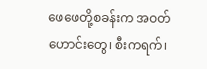ဖေဖေတို့စခန်းက အဝတ်ဟောင်းတွေ၊ စီးကရက်၊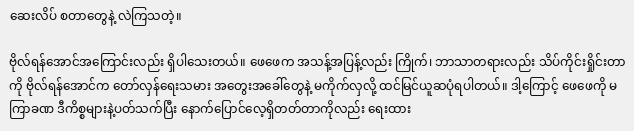ဆေးလိပ် စတာတွေနဲ့ လဲကြသတဲ့။

ဗိုလ်ရန်အောင်အကြောင်းလည်း ရှိပါသေးတယ်။ ဖေဖေက အသန့်အပြန့်လည်း ကြိုက်၊ ဘာသာတရားလည်း သိပ်ကိုင်းရှိုင်းတာကို ဗိုလ်ရန်အောင်က တော်လှန်ရေးသမား အတွေးအခေါ်တွေနဲ့ မကိုက်လှလို့ ထင်မြင်ယူဆပုံရပါတယ်။ ဒါ့ကြောင့် ဖေဖေကို မကြာခဏ ဒီကိစ္စများနဲ့ပတ်သက်ပြီး နောက်ပြောင်လေ့ရှိတတ်တာကိုလည်း ရေးထား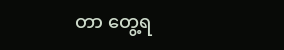တာ တွေ့ရ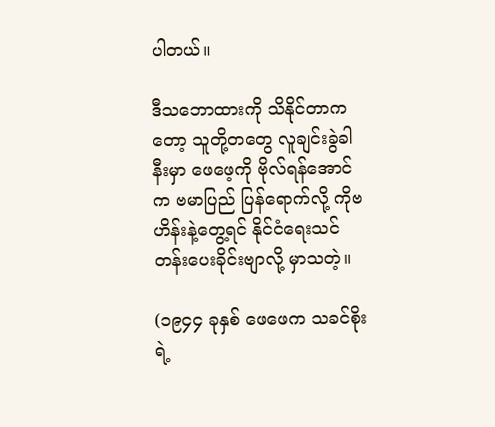ပါတယ်။

ဒီသဘောထားကို သိနိုင်တာကတော့ သူတို့တတွေ လူချင်းခွဲခါနီးမှာ ဖေဖေ့ကို ဗိုလ်ရန်အောင်က ဗမာပြည် ပြန်ရောက်လို့ ကိုဗဟိန်းနဲ့တွေ့ရင် နိုင်ငံရေးသင်တန်းပေးခိုင်းဗျာလို့ မှာသတဲ့။

(၁၉၄၄ ခုနှစ် ဖေဖေက သခင်စိုးရဲ့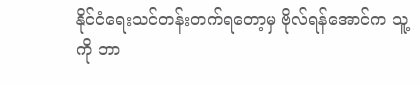နိုင်ငံရေးသင်တန်းတက်ရတော့မှ ဗိုလ်ရန်အောင်က သူ့ကို ဘာ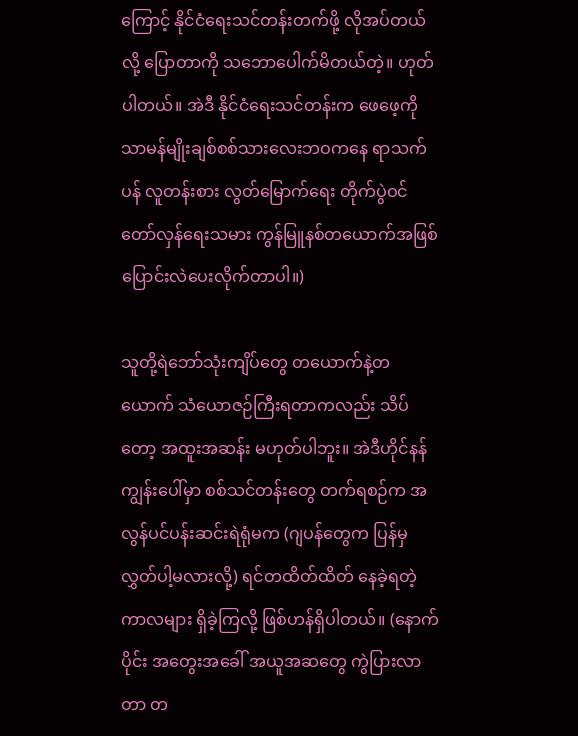ကြောင့် နိုင်ငံရေးသင်တန်းတက်ဖို့ လိုအပ်တယ်လို့ ပြောတာကို သဘောပေါက်မိတယ်တဲ့။ ဟုတ်ပါတယ်။ အဲဒီ နိုင်ငံရေးသင်တန်းက ဖေဖေ့ကို သာမန်မျိုးချစ်စစ်သားလေးဘဝကနေ ရာသက်ပန် လူတန်းစား လွတ်မြောက်ရေး တိုက်ပွဲဝင် တော်လှန်ရေးသမား ကွန်မြူနစ်တယောက်အဖြစ် ပြောင်းလဲပေးလိုက်တာပါ။)

သူတို့ရဲဘော်သုံးကျိပ်တွေ တယောက်နဲ့တယောက် သံယောဇဉ်ကြီးရတာကလည်း သိပ်တော့ အထူးအဆန်း မဟုတ်ပါဘူး။ အဲဒီဟိုင်နန်ကျွန်းပေါ်မှာ စစ်သင်တန်းတွေ တက်ရစဉ်က အလွန်ပင်ပန်းဆင်းရဲရုံမက (ဂျပန်တွေက ပြန်မှလွှတ်ပါ့မလားလို့) ရင်တထိတ်ထိတ် နေခဲ့ရတဲ့ကာလများ ရှိခဲ့ကြလို့ ဖြစ်ဟန်ရှိပါတယ်။ (နောက်ပိုင်း အတွေးအခေါ် အယူအဆတွေ ကွဲပြားလာတာ တ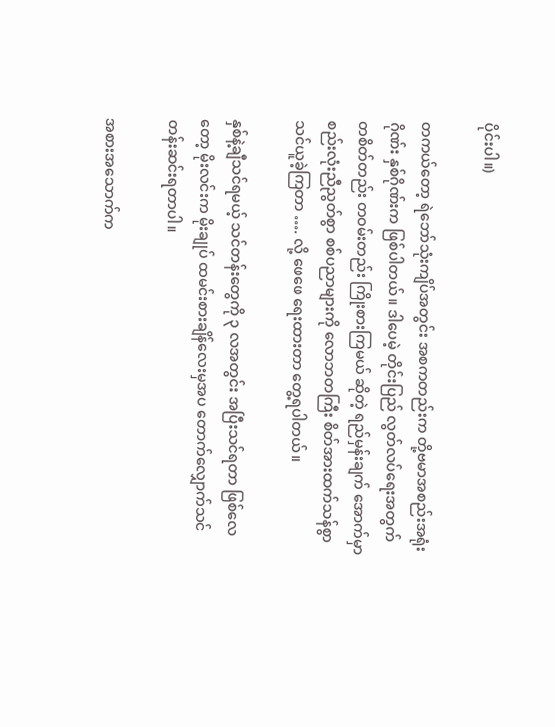ပိုင်းပါ။)

တကယ်တော့ ရဲဘော်သုံးကျိပ်အတွင်း အစကတည်းက တို့ဗမာအစည်းအရုံးဂိုဏ်း နှစ်ဂိုဏ်းက ဖြစ်ပါတယ်။ ဒါပေမဲ့ တိုင်းပြည် လွတ်လပ်ရေးအတွက် တစိတ်တည်း တဝမ်းတည်း ကြိုးစားကြမယ် ဆိုတဲ့ ရည်မှန်းချက် အောက်မှာ စည်းလုံးညီညွတ်စွာ စစ်ပညာများကို လောဘတကြီး စိတ်အားထက်သန်စွာ သင်ယူခဲ့ကြတာ …. လို့ ဖေဖေ ရေးထားတာ တွေ့ရပါတယ်။

နှစ်နဲ့ချီသင်ရမယ့် သင်တန်းတွေကို ၃ လအတွင်း အပြီးသင်ရတာ ဖြစ်လေတော့ မိုးလင်းက မိုးချုပ် ထမင်းစားချိန်လေးမှအပ တောက်လျှောက်သင်တန်းဆင်းရတာပါ။

အစားအသောက်က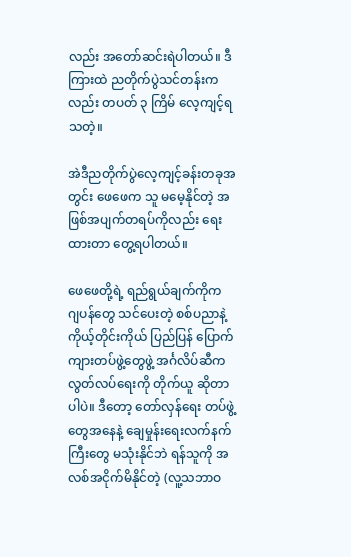လည်း အတော်ဆင်းရဲပါတယ်။ ဒီကြားထဲ ညတိုက်ပွဲသင်တန်းကလည်း တပတ် ၃ ကြိမ် လေ့ကျင့်ရသတဲ့။

အဲဒီညတိုက်ပွဲလေ့ကျင့်ခန်းတခုအတွင်း ဖေဖေက သူ မမေ့နိုင်တဲ့ အဖြစ်အပျက်တရပ်ကိုလည်း ရေးထားတာ တွေ့ရပါတယ်။

ဖေဖေတို့ရဲ့ ရည်ရွယ်ချက်ကိုက ဂျပန်တွေ သင်ပေးတဲ့ စစ်ပညာနဲ့ ကိုယ့်တိုင်းကိုယ် ပြည်ပြန် ပြောက်ကျားတပ်ဖွဲ့တွေဖွဲ့ အင်္ဂလိပ်ဆီက လွတ်လပ်ရေးကို တိုက်ယူ ဆိုတာပါပဲ။ ဒီတော့ တော်လှန်ရေး တပ်ဖွဲ့တွေအနေနဲ့ ချေမှုန်းရေးလက်နက်ကြီးတွေ မသုံးနိုင်ဘဲ ရန်သူကို အလစ်အငိုက်မိနိုင်တဲ့ (လူ့သဘာဝ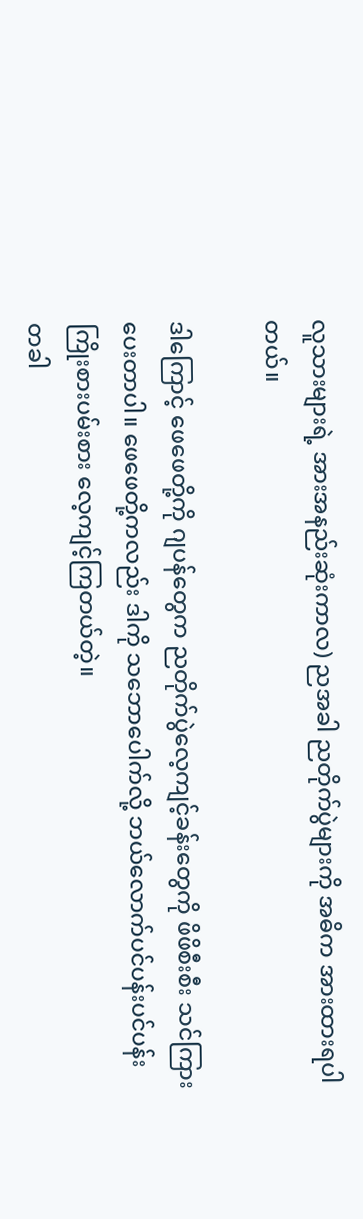လူသားများရဲ့ အားအနည်းဆုံးကာလ) ညအခါ ညတိုက်ပွဲများကို အဓိက အားထားရပါတယ်။

ဒါကြောင့် ဖေဖေတို့ကို ဂျပန်တွေက ညတိုက်ပွဲလေ့ကျင့်ခန်းတွေကို ဖိဖိစီးစီး သင်ကြားပေးတာပါ။ ဖေဖေတို့ကလည်း ဒါကို သဘောပေါက်လို့ ဘယ်လောက်ပင်ပန်းပင်ပန်း ကြိုးစားပမ်းစား လေ့ကျင့်ကြတယ်တဲ့။
တခါ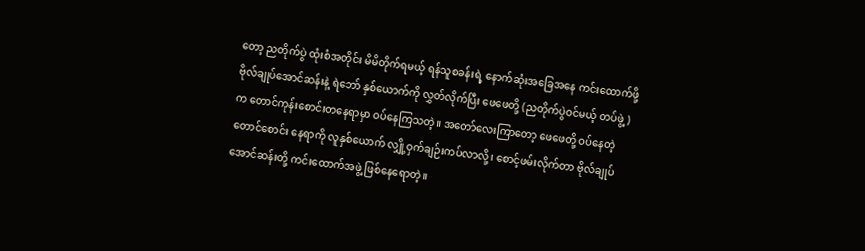တော့ ညတိုက်ပွဲ ထုံးစံအတိုင်း မိမိတိုက်ရမယ့် ရန်သူစခန်းရဲ့ နောက်ဆုံးအခြေအနေ ကင်းထောက်ဖို့ ဗိုလ်ချုပ်အောင်ဆန်းနဲ့ ရဲဘော် နှစ်ယောက်ကို လွှတ်လိုက်ပြီး ဖေဖေတို့ (ညတိုက်ပွဲဝင်မယ့် တပ်ဖွဲ့)က တောင်ကုန်းစောင်းတနေရာမှာ ဝပ်နေကြသတဲ့။ အတော်လေးကြာတော့ ဖေဖေတို့ ဝပ်နေတဲ့ တောင်စောင်း နေရာကို လူနှစ်ယောက် လျှို့ဝှက်ချဉ်းကပ်လာလို့၊ စောင့်ဖမ်းလိုက်တာ ဗိုလ်ချုပ်အောင်ဆန်းတို့ ကင်းထောက်အဖွဲ့ ဖြစ်နေရောတဲ့။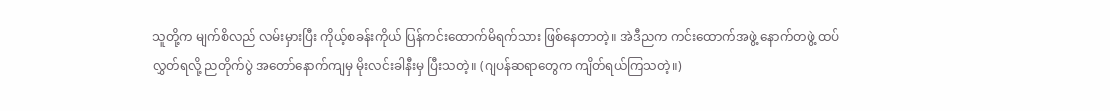သူတို့က မျက်စိလည် လမ်းမှားပြီး ကိုယ့်စခန်းကိုယ် ပြန်ကင်းထောက်မိရက်သား ဖြစ်နေတာတဲ့။ အဲဒီညက ကင်းထောက်အဖွဲ့ နောက်တဖွဲ့ ထပ်လွှတ်ရလို့ ညတိုက်ပွဲ အတော်နောက်ကျမှ မိုးလင်းခါနီးမှ ပြီးသတဲ့။ (ဂျပန်ဆရာတွေက ကျိတ်ရယ်ကြသတဲ့။)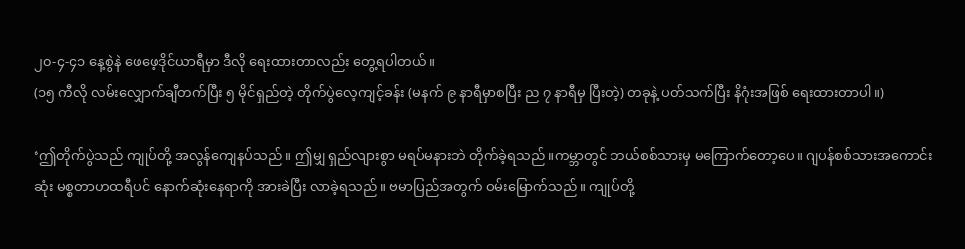၂၀-၄-၄၁ နေ့စွဲနဲ ဖေဖေ့ဒိုင်ယာရီမှာ ဒီလို ရေးထားတာလည်း တွေ့ရပါတယ်။
(၁၅ ကီလို လမ်းလျှောက်ချီတက်ပြီး ၅ မိုင်ရှည်တဲ့ တိုက်ပွဲလေ့ကျင့်ခန်း (မနက် ၉ နာရီမှာစပြီး ည ၇ နာရီမှ ပြီးတဲ့) တခုနဲ့ ပတ်သက်ပြီး နိဂုံးအဖြစ် ရေးထားတာပါ။)

‘ဤတိုက်ပွဲသည် ကျုပ်တို့ အလွန်ကျေနပ်သည်။ ဤမျှ ရှည်လျားစွာ မရပ်မနားဘဲ တိုက်ခဲ့ရသည်။ကမ္ဘာတွင် ဘယ်စစ်သားမှ မကြောက်တော့ပေ။ ဂျပန်စစ်သားအကောင်းဆုံး မစ္စတာဟထရီပင် နောက်ဆုံးနေရာကို အားခဲပြီး လာခဲ့ရသည်။ ဗမာပြည်အတွက် ဝမ်းမြောက်သည်။ ကျုပ်တို့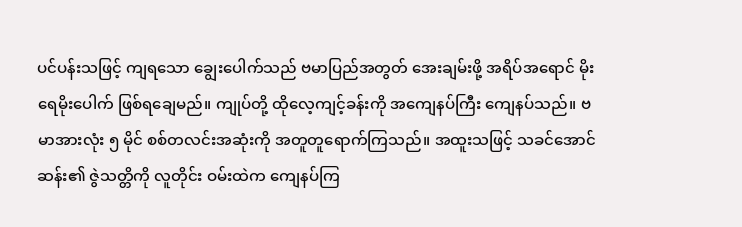ပင်ပန်းသဖြင့် ကျရသော ‌ချွေးပေါက်သည် ဗမာပြည်အတွတ် အေးချမ်းဖို့ အရိပ်အရောင် မိုးရေမိုးပေါက် ဖြစ်ရချေမည်။ ကျုပ်တို့ ထိုလေ့ကျင့်ခန်းကို အကျေနပ်ကြီး ကျေနပ်သည်။ ဗမာအားလုံး ၅ မိုင် စစ်တလင်းအဆုံးကို အတူတူရောက်ကြသည်။ အထူးသဖြင့် သခင်အောင်ဆန်း၏ ဇွဲသတ္တိကို လူတိုင်း ဝမ်းထဲက ကျေနပ်ကြ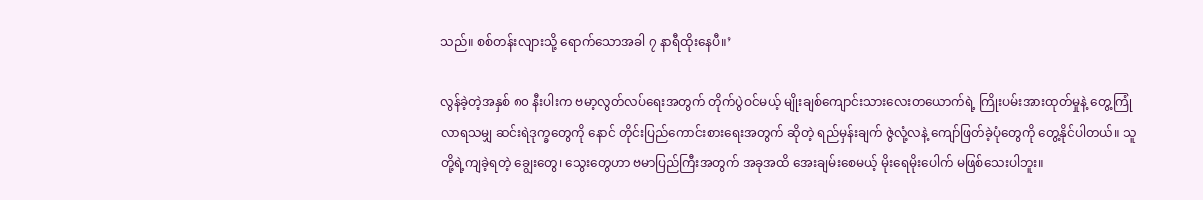သည်။ စစ်တန်းလျားသို့ ရောက်သောအခါ ၇ နာရီထိုးနေပီ။’

လွန်ခဲ့တဲ့အနှစ် ၈၀ နီးပါးက ဗမာ့လွတ်လပ်ရေးအတွက် တိုက်ပွဲဝင်မယ့် မျိုးချစ်ကျောင်းသားလေးတယောက်ရဲ့ ကြိုးပမ်းအားထုတ်မှုနဲ့ တွေ့ကြုံလာရသမျှ ဆင်းရဲဒုက္ခတွေကို နောင် တိုင်းပြည်ကောင်းစားရေးအတွက် ဆိုတဲ့ ရည်မှန်းချက် ဇွဲလုံ့လနဲ့ ကျော်ဖြတ်ခဲ့ပုံတွေကို တွေ့နိုင်ပါတယ်။ သူတို့ရဲ့ကျခဲ့ရတဲ့ ချွေးတွေ၊ သွေးတွေဟာ ဗမာပြည်ကြီးအတွက် အခုအထိ အေးချမ်းစေမယ့် မိုးရေမိုးပေါက် မဖြစ်သေးပါဘူး။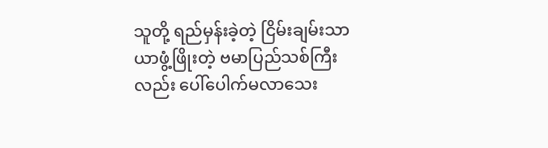သူတို့ ရည်မှန်းခဲ့တဲ့ ငြိမ်းချမ်းသာယာဖွံ့ဖြိုးတဲ့ ဗမာပြည်သစ်ကြီးလည်း ပေါ်ပေါက်မလာသေး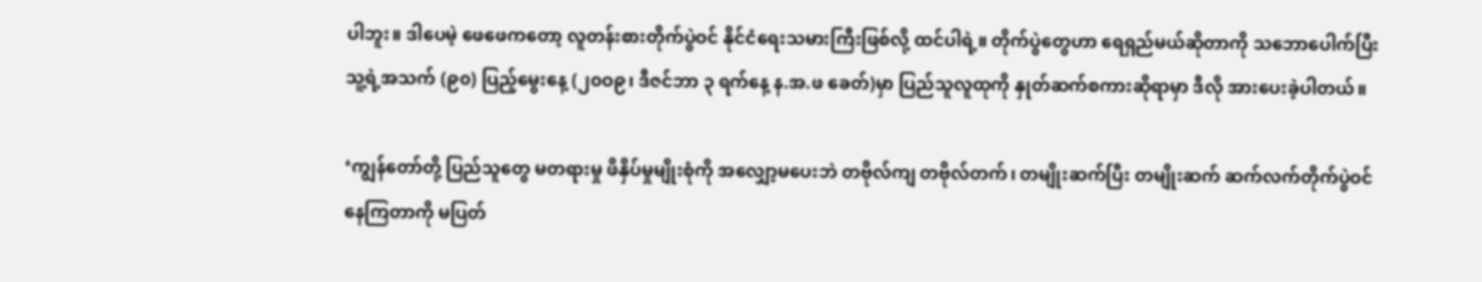ပါဘူး။ ဒါပေမဲ့ ဖေဖေကတော့ လူတန်းစားတိုက်ပွဲဝင် နိုင်ငံရေးသမားကြီးဖြစ်လို့ ထင်ပါရဲ့။ တိုက်ပွဲတွေဟာ ရေရှည်မယ်ဆိုတာကို သဘောပေါက်ပြီး သူ့ရဲ့အသက် (၉၀) ပြည့်မွေးနေ့ (၂၀ဝ၉၊ ဒီဇင်ဘာ ၃ ရက်နေ့ န.အ.ဖ ခေတ်)မှာ ပြည်သူလူထုကို နှုတ်ဆက်စကားဆိုရာမှာ ဒီလို အားပေးခဲ့ပါတယ်။

‘ကျွန်တော်တို့ ပြည်သူတွေ မတရားမှု ဖိနှိပ်မှုမျိုးစုံကို အလျှော့မပေးဘဲ တဗိုလ်ကျ တဗိုလ်တက်၊ တမျိုးဆက်ပြီး တမျိုးဆက် ဆက်လက်တိုက်ပွဲဝင်နေကြတာကို မပြတ်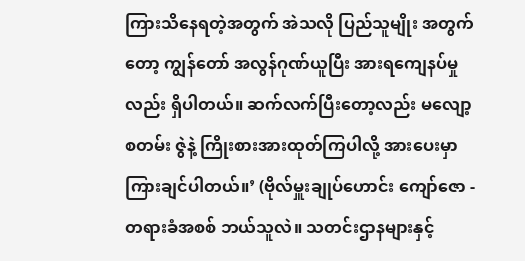ကြားသိနေရတဲ့အတွက် အဲသလို ပြည်သူမျိုး အတွက်တော့ ကျွန်တော် အလွန်ဂုဏ်ယူပြီး အားရကျေနပ်မှုလည်း ရှိပါတယ်။ ဆက်လက်ပြီးတော့လည်း မလျော့စတမ်း ဇွဲနဲ့ ကြိုးစားအားထုတ်ကြပါလို့ အားပေးမှာကြားချင်ပါတယ်။’ (ဗိုလ်မှူးချုပ်ဟောင်း ကျော်ဇော - တရားခံအစစ် ဘယ်သူလဲ။ သတင်းဌာနများနှင့်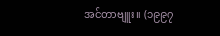အင်တာဗျူး။ (၁၉၉၇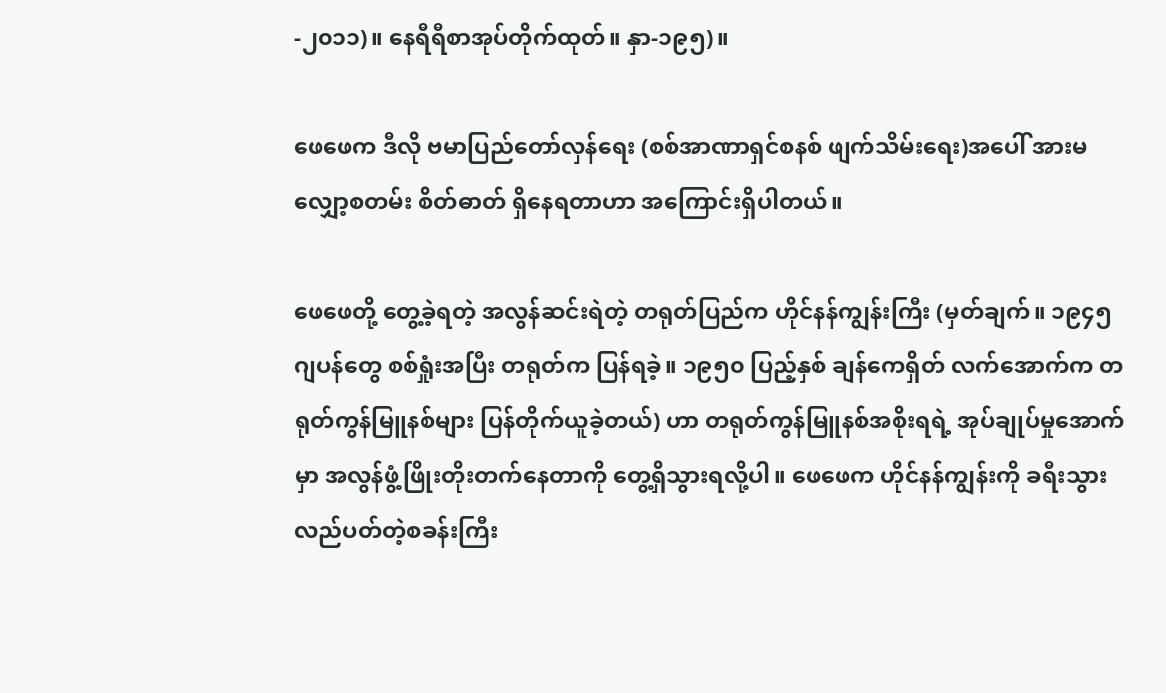-၂၀၁၁)။ နေရီရီစာအုပ်တိုက်ထုတ်။ နှာ-၁၉၅)။

ဖေဖေက ဒီလို ဗမာပြည်တော်လှန်ရေး (စစ်အာဏာရှင်စနစ် ဖျက်သိမ်းရေး)အပေါ် အားမလျှော့စတမ်း စိတ်ဓာတ် ရှိနေရတာဟာ အကြောင်းရှိပါတယ်။

ဖေဖေတို့ တွေ့ခဲ့ရတဲ့ အလွန်ဆင်းရဲတဲ့ တရုတ်ပြည်က ဟိုင်နန်ကျွန်းကြီး (မှတ်ချက်။ ၁၉၄၅ ဂျပန်တွေ စစ်ရှုံးအပြီး တရုတ်က ပြန်ရခဲ့။ ၁၉၅၀ ပြည့်နှစ် ချန်ကေရှိတ် လက်အောက်က တရုတ်ကွန်မြူနစ်များ ပြန်တိုက်ယူခဲ့တယ်) ဟာ တရုတ်ကွန်မြူနစ်အစိုးရရဲ့ အုပ်ချုပ်မှုအောက်မှာ အလွန်ဖွံ့ဖြိုးတိုးတက်နေတာကို တွေ့ရှိသွားရလို့ပါ။ ဖေဖေက ဟိုင်နန်ကျွန်းကို ခရီးသွားလည်ပတ်တဲ့စခန်းကြီး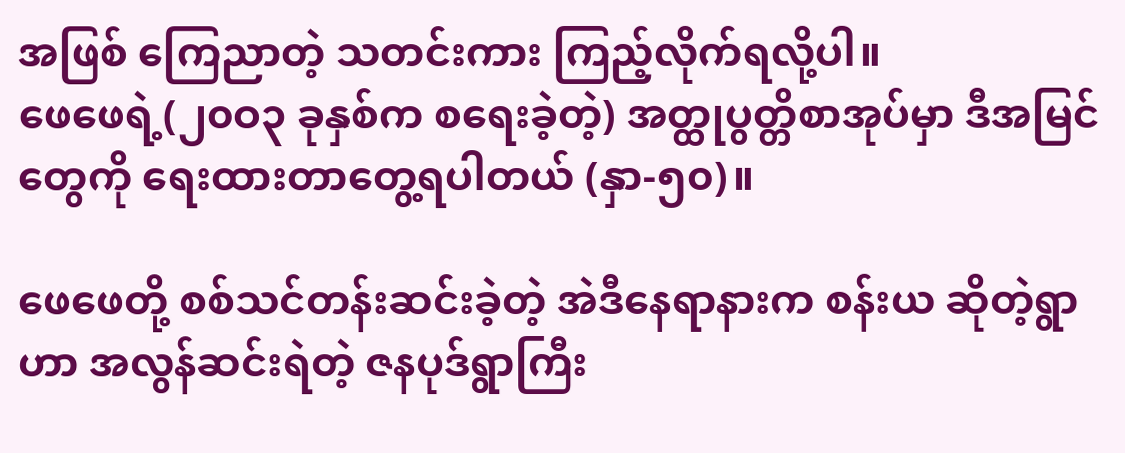အဖြစ် ကြေညာတဲ့ သတင်းကား ကြည့်လိုက်ရလို့ပါ။
ဖေဖေရဲ့(၂၀ဝ၃ ခုနှစ်က စရေးခဲ့တဲ့) အတ္ထုပွတ္တိစာအုပ်မှာ ဒီအမြင်တွေကို ရေးထားတာတွေ့ရပါတယ် (နှာ-၅၀)။

ဖေဖေတို့ စစ်သင်တန်းဆင်းခဲ့တဲ့ အဲဒီနေရာနားက စန်းယ ဆိုတဲ့ရွာဟာ အလွန်ဆင်းရဲတဲ့ ဇနပုဒ်ရွာကြီး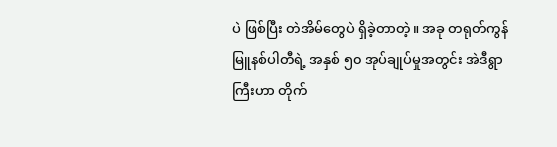ပဲ ဖြစ်ပြီး တဲအိမ်တွေပဲ ရှိခဲ့တာတဲ့။ အခု တရုတ်ကွန်မြူနစ်ပါတီရဲ့ အနှစ် ၅၀ အုပ်ချုပ်မှုအတွင်း အဲဒီရွာကြီးဟာ တိုက်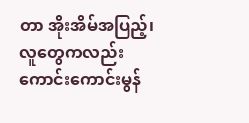တာ အိုးအိမ်အပြည့်၊ လူတွေကလည်း ကောင်းကောင်းမွန်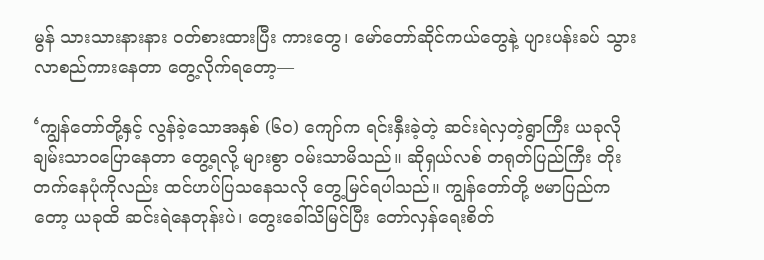မွန် သားသားနားနား ဝတ်စားထားပြီး ကားတွေ၊ မော်တော်ဆိုင်ကယ်တွေနဲ့ ပျားပန်းခပ် သွားလာစည်ကားနေတာ တွေ့လိုက်ရတော့—

‘ကျွန်တော်တို့နှင့် လွန်ခဲ့သောအနှစ် (၆၀) ကျော်က ရင်းနှီးခဲ့တဲ့ ဆင်းရဲလှတဲ့ရွာကြီး ယခုလို ချမ်းသာဝပြောနေတာ တွေ့ရလို့ များစွာ ဝမ်းသာမိသည်။ ဆိုရှယ်လစ် တရုတ်ပြည်ကြီး တိုးတက်နေပုံကိုလည်း ထင်ဟပ်ပြသနေသလို တွေ့မြင်ရပါသည်။ ကျွန်တော်တို့ ဗမာပြည်ကတော့ ယခုထိ ဆင်းရဲနေတုန်းပဲ၊ တွေးခေါ်သိမြင်ပြီး တော်လှန်ရေးစိတ်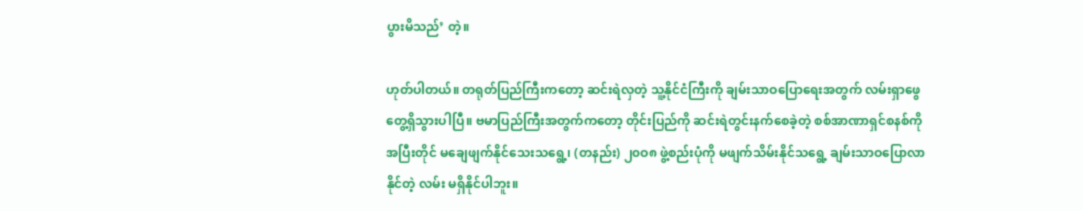ပွားမိသည်’ တဲ့။

ဟုတ်ပါတယ်။ တရုတ်ပြည်ကြီးကတော့ ဆင်းရဲလှတဲ့ သူ့နိုင်ငံကြီးကို ချမ်းသာဝပြောရေးအတွက် လမ်းရှာဖွေ တွေ့ရှိသွားပါပြီ။ ဗမာပြည်ကြီးအတွက်ကတော့ တိုင်းပြည်ကို ဆင်းရဲတွင်းနက်စေခဲ့တဲ့ စစ်အာဏာရှင်စနစ်ကို အပြီးတိုင် မချေဖျက်နိုင်သေးသရွေ့၊ (တနည်း) ၂၀ဝ၈ ဖွဲ့စည်းပုံကို မဖျက်သိမ်းနိုင်သရွေ့ ချမ်းသာဝပြောလာနိုင်တဲ့ လမ်း မရှိနိုင်ပါဘူး။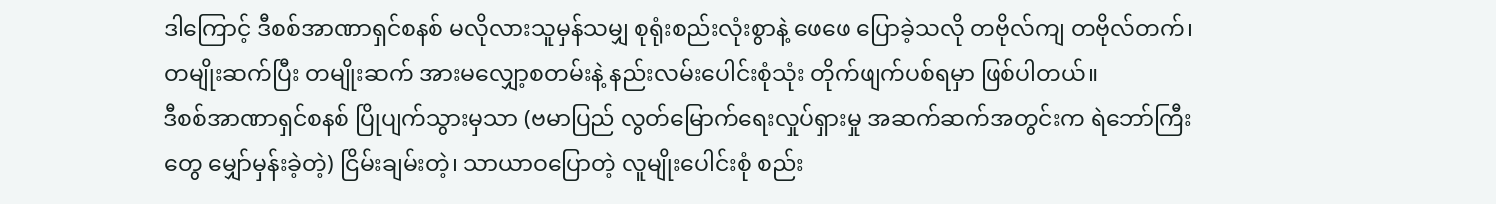ဒါကြောင့် ဒီစစ်အာဏာရှင်စနစ် မလိုလားသူမှန်သမျှ စုရုံးစည်းလုံးစွာနဲ့ ဖေဖေ ပြောခဲ့သလို တဗိုလ်ကျ တဗိုလ်တက်၊ တမျိုးဆက်ပြီး တမျိုးဆက် အားမလျှော့စတမ်းနဲ့ နည်းလမ်းပေါင်းစုံသုံး တိုက်ဖျက်ပစ်ရမှာ ဖြစ်ပါတယ်။
ဒီစစ်အာဏာရှင်စနစ် ပြိုပျက်သွားမှသာ (ဗမာပြည် လွတ်မြောက်ရေးလှုပ်ရှားမှု အဆက်ဆက်အတွင်းက ရဲဘော်ကြီးတွေ မျှော်မှန်းခဲ့တဲ့) ငြိမ်းချမ်းတဲ့၊ သာယာဝပြောတဲ့ လူမျိုးပေါင်းစုံ စည်း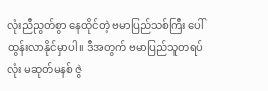လုံးညီညွတ်စွာ နေထိုင်တဲ့ ဗမာပြည်သစ်ကြီး ပေါ်ထွန်းလာနိုင်မှာပါ။ ဒီအတွက် ဗမာပြည်သူတရပ်လုံး မဆုတ်မနစ် ဇွဲ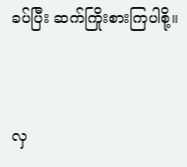ခပ်ပြီး ဆက်ကြိုးစားကြပါစို့။


လှ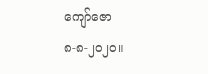ကျော်ဇော
၈-၈-၂၀၂၀။